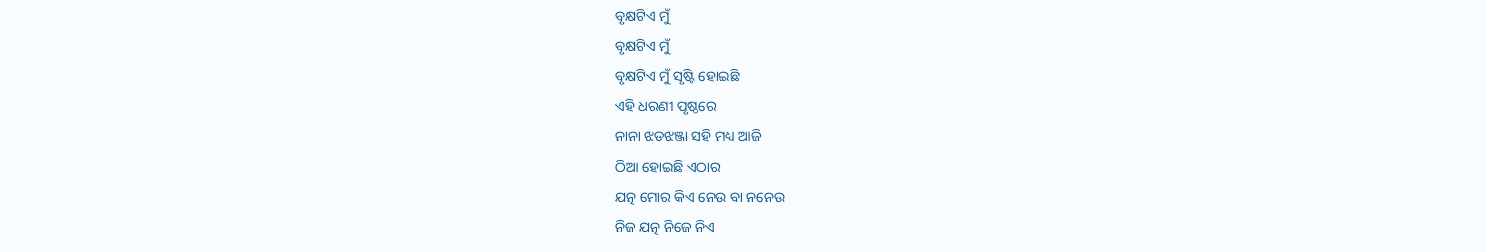ବୃକ୍ଷଟିଏ ମୁଁ
ବୃକ୍ଷଟିଏ ମୁଁ
ବୃକ୍ଷଟିଏ ମୁଁ ସୃଷ୍ଟି ହୋଇଛି
ଏହି ଧରଣୀ ପୃଷ୍ଠରେ
ନାନା ଝଡଝଞ୍ଜା ସହି ମଧ୍ୟ ଆଜି
ଠିଆ ହୋଇଛି ଏଠାର
ଯତ୍ନ ମୋର କିଏ ନେଉ ବା ନନେଉ
ନିଜ ଯତ୍ନ ନିଜେ ନିଏ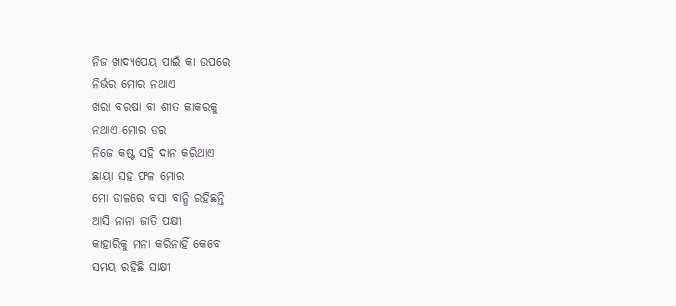ନିଜ ଖାଦ୍ୟପେୟ ପାଇଁ କା ଉପରେ
ନିର୍ଭର ମୋର ନଥାଏ
ଖରା ବରଷା ବା ଶୀତ କାକରକୁ
ନଥାଏ ମୋର ଡର
ନିଜେ କଷ୍ଟ ସହି ଦାନ କରିଥାଏ
ଛାୟା ସହ ଫଳ ମୋର
ମୋ ଡାଳରେ ବସା ବାନ୍ଧି ରହିଛନ୍ତି
ଆସି ନାନା ଜାତି ପକ୍ଷୀ
କାହାରିକୁ ମନା କରିନାହିଁ କେବେ
ସମୟ ରହିଛି ସାକ୍ଷୀ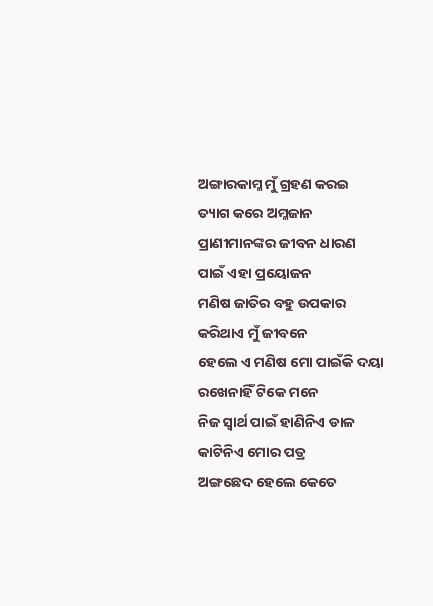ଅଙ୍ଗାରକାମ୍ଳ ମୁଁ ଗ୍ରହଣ କରଇ
ତ୍ୟାଗ କରେ ଅମ୍ଳଜାନ
ପ୍ରାଣୀମାନଙ୍କର ଜୀବନ ଧାରଣ
ପାଇଁ ଏହା ପ୍ରୟୋଜନ
ମଣିଷ ଜାତିର ବହୁ ଉପକାର
କରିଥାଏ ମୁଁ ଜୀବନେ
ହେଲେ ଏ ମଣିଷ ମୋ ପାଇଁକି ଦୟା
ରଖେନାହିଁ ଟିକେ ମନେ
ନିଜ ସ୍ୱାର୍ଥ ପାଇଁ ହାଣିନିଏ ଡାଳ
କାଟିନିଏ ମୋର ପତ୍ର
ଅଙ୍ଗଛେଦ ହେଲେ କେତେ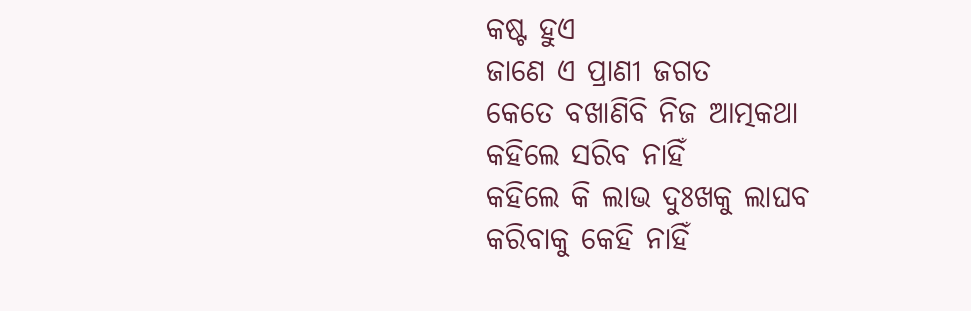କଷ୍ଟ ହୁଏ
ଜାଣେ ଏ ପ୍ରାଣୀ ଜଗତ
କେତେ ବଖାଣିବି ନିଜ ଆତ୍ମକଥା
କହିଲେ ସରିବ ନାହିଁ
କହିଲେ କି ଲାଭ ଦୁଃଖକୁ ଲାଘବ
କରିବାକୁ କେହି ନାହିଁ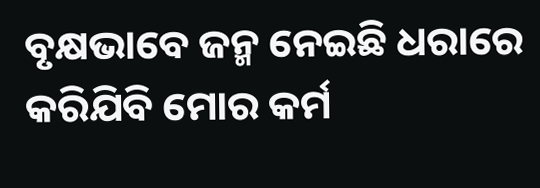ବୃକ୍ଷଭାବେ ଜନ୍ମ ନେଇଛି ଧରାରେ
କରିଯିବି ମୋର କର୍ମ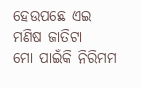ହେଉପଛେ ଏଇ ମଣିଷ ଜାତିଟା
ମୋ ପାଇଁକି ନିରିମମ